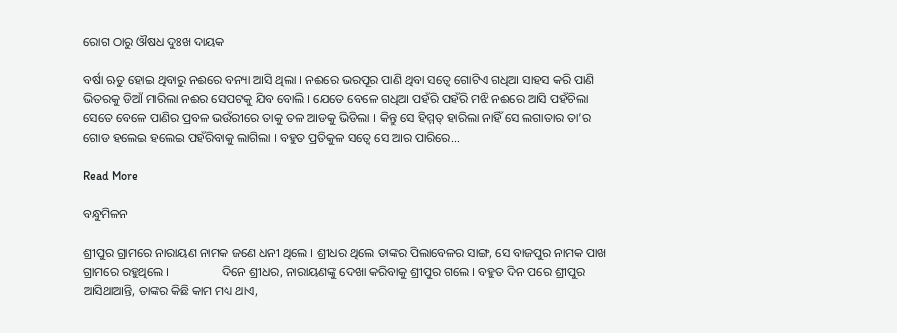ରୋଗ ଠାରୁ ଔଷଧ ଦୁଃଖ ଦାୟକ

ବର୍ଷା ଋତୁ ହୋଇ ଥିବାରୁ ନଈରେ ବନ୍ୟା ଆସି ଥିଲା । ନଈରେ ଭରପୂର ପାଣି ଥିବା ସତ୍ୱେ ଗୋଟିଏ ଗଧିଆ ସାହସ କରି ପାଣି ଭିତରକୁ ଡିଆଁ ମାରିଲା ନଈର ସେପଟକୁ ଯିବ ବୋଲି । ଯେତେ ବେଳେ ଗଧିଆ ପହଁରି ପହଁରି ମଝି ନଈରେ ଆସି ପହଁଚିଲା ସେତେ ବେଳେ ପାଣିର ପ୍ରବଳ ଭଉଁରୀରେ ତାକୁ ତଳ ଆଡକୁ ଭିଡିଲା । କିନ୍ତୁ ସେ ହିମ୍ମତ୍ ହାରିଲା ନାହିଁ ସେ ଲଗାତାର ତା’ର ଗୋଡ ହଲେଇ ହଲେଇ ପହଁରିବାକୁ ଲାଗିଲା । ବହୁତ ପ୍ରତିକୁଳ ସତ୍ୱେ ସେ ଆର ପାରିରେ...

Read More

ବନ୍ଧୁମିଳନ

ଶ୍ରୀପୁର ଗ୍ରାମରେ ନାରାୟଣ ନାମକ ଜଣେ ଧନୀ ଥିଲେ । ଶ୍ରୀଧର ଥିଲେ ତାଙ୍କର ପିଲାବେଳର ସାଙ୍ଗ, ସେ ବାଜପୁର ନାମକ ପାଖ ଗ୍ରାମରେ ରହୁଥିଲେ ।                 ଦିନେ ଶ୍ରୀଧର, ନାରାୟଣଙ୍କୁ ଦେଖା କରିବାକୁ ଶ୍ରୀପୁର ଗଲେ । ବହୁତ ଦିନ ପରେ ଶ୍ରୀପୁର ଆସିଥାଆନ୍ତି, ତାଙ୍କର କିଛି କାମ ମଧ୍ୟ ଥାଏ,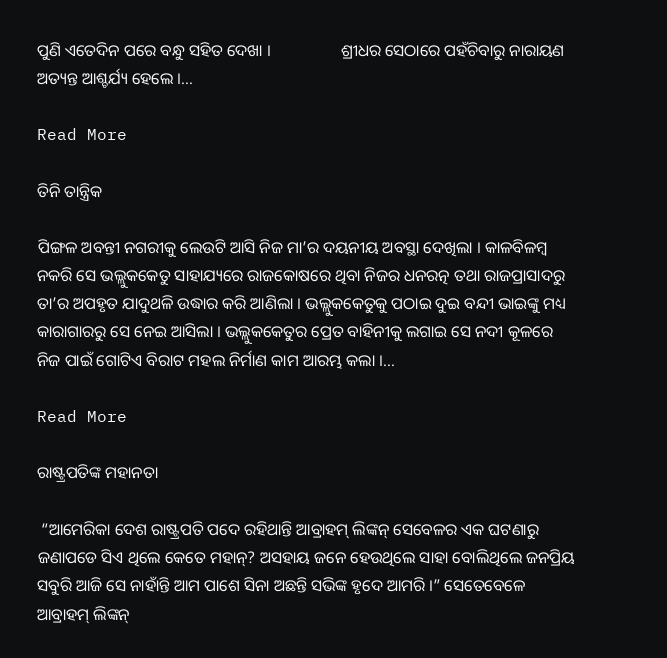ପୁଣି ଏତେଦିନ ପରେ ବନ୍ଧୁ ସହିତ ଦେଖା ।                 ଶ୍ରୀଧର ସେଠାରେ ପହଁଚିବାରୁ ନାରାୟଣ ଅତ୍ୟନ୍ତ ଆଶ୍ଚର୍ଯ୍ୟ ହେଲେ ।...

Read More

ତିନି ତାନ୍ତ୍ରିକ

ପିଙ୍ଗଳ ଅବନ୍ତୀ ନଗରୀକୁ ଲେଉଟି ଆସି ନିଜ ମା’ର ଦୟନୀୟ ଅବସ୍ଥା ଦେଖିଲା । କାଳବିଳମ୍ବ ନକରି ସେ ଭଲ୍ଲୁକକେତୁ ସାହାଯ୍ୟରେ ରାଜକୋଷରେ ଥିବା ନିଜର ଧନରତ୍ନ ତଥା ରାଜପ୍ରାସାଦରୁ ତା’ର ଅପହୃତ ଯାଦୁଥଳି ଉଦ୍ଧାର କରି ଆଣିଲା । ଭଲ୍ଲୁକକେତୁକୁ ପଠାଇ ଦୁଇ ବନ୍ଦୀ ଭାଇଙ୍କୁ ମଧ୍ୟ କାରାଗାରରୁ ସେ ନେଇ ଆସିଲା । ଭଲ୍ଲୁକକେତୁର ପ୍ରେତ ବାହିନୀକୁ ଲଗାଇ ସେ ନଦୀ କୂଳରେ ନିଜ ପାଇଁ ଗୋଟିଏ ବିରାଟ ମହଲ ନିର୍ମାଣ କାମ ଆରମ୍ଭ କଲା ।...

Read More

ରାଷ୍ଟ୍ରପତିଙ୍କ ମହାନତା

 “ଆମେରିକା ଦେଶ ରାଷ୍ଟ୍ରପତି ପଦେ ରହିଥାନ୍ତି ଆବ୍ରାହମ୍ ଲିଙ୍କନ୍ ସେବେଳର ଏକ ଘଟଣାରୁ ଜଣାପଡେ ସିଏ ଥିଲେ କେତେ ମହାନ୍? ଅସହାୟ ଜନେ ହେଉଥିଲେ ସାହା ବୋଲିଥିଲେ ଜନପ୍ରିୟ ସବୁରି ଆଜି ସେ ନାହାଁନ୍ତି ଆମ ପାଶେ ସିନା ଅଛନ୍ତି ସଭିଙ୍କ ହୃଦେ ଆମରି ।” ସେତେବେଳେ ଆବ୍ରାହମ୍ ଲିଙ୍କନ୍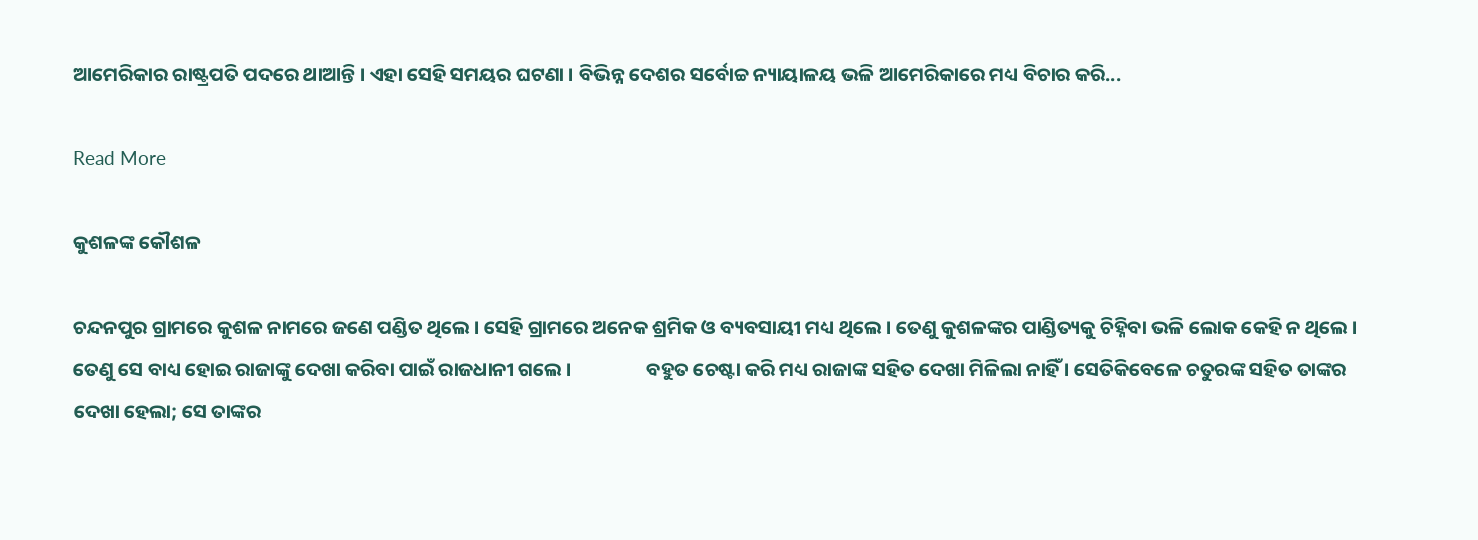ଆମେରିକାର ରାଷ୍ଟ୍ରପତି ପଦରେ ଥାଆନ୍ତି । ଏହା ସେହି ସମୟର ଘଟଣା । ବିଭିନ୍ନ ଦେଶର ସର୍ବୋଚ୍ଚ ନ୍ୟାୟାଳୟ ଭଳି ଆମେରିକାରେ ମଧ୍ୟ ବିଚାର କରି...

Read More

କୁଶଳଙ୍କ କୌଶଳ

ଚନ୍ଦନପୁର ଗ୍ରାମରେ କୁଶଳ ନାମରେ ଜଣେ ପଣ୍ଡିତ ଥିଲେ । ସେହି ଗ୍ରାମରେ ଅନେକ ଶ୍ରମିକ ଓ ବ୍ୟବସାୟୀ ମଧ୍ୟ ଥିଲେ । ତେଣୁ କୁଶଳଙ୍କର ପାଣ୍ଡିତ୍ୟକୁ ଚିହ୍ନିବା ଭଳି ଲୋକ କେହି ନ ଥିଲେ । ତେଣୁ ସେ ବାଧ୍ୟ ହୋଇ ରାଜାଙ୍କୁ ଦେଖା କରିବା ପାଇଁ ରାଜଧାନୀ ଗଲେ ।                 ବହୁତ ଚେଷ୍ଟା କରି ମଧ୍ୟ ରାଜାଙ୍କ ସହିତ ଦେଖା ମିଳିଲା ନାହିଁ । ସେତିକିବେଳେ ଚତୁରଙ୍କ ସହିତ ତାଙ୍କର ଦେଖା ହେଲା; ସେ ତାଙ୍କର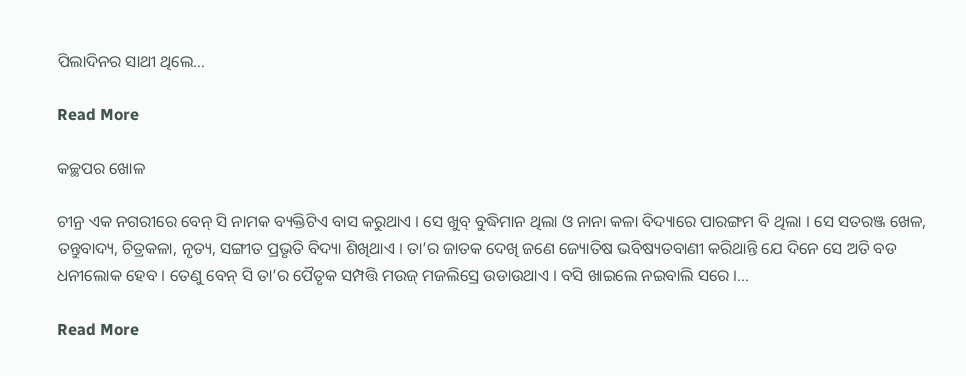ପିଲାଦିନର ସାଥୀ ଥିଲେ...

Read More

କଚ୍ଛପର ଖୋଳ

ଚୀନ୍ର ଏକ ନଗରୀରେ ବେନ୍ ସି ନାମକ ବ୍ୟକ୍ତିଟିଏ ବାସ କରୁଥାଏ । ସେ ଖୁବ୍ ବୁଦ୍ଧିମାନ ଥିଲା ଓ ନାନା କଳା ବିଦ୍ୟାରେ ପାରଙ୍ଗମ ବି ଥିଲା । ସେ ସତରଞ୍ଜ ଖେଳ, ତନ୍ତୁବାଦ୍ୟ, ଚିତ୍ରକଳା, ନୃତ୍ୟ, ସଙ୍ଗୀତ ପ୍ରଭୃତି ବିଦ୍ୟା ଶିଖିଥାଏ । ତା’ର ଜାତକ ଦେଖି ଜଣେ ଜ୍ୟୋତିଷ ଭବିଷ୍ୟତବାଣୀ କରିଥାନ୍ତି ଯେ ଦିନେ ସେ ଅତି ବଡ ଧନୀଲୋକ ହେବ । ତେଣୁ ବେନ୍ ସି ତା’ର ପୈତୃକ ସମ୍ପତ୍ତି ମଉଜ୍ ମଜଲିସ୍ରେ ଉଡାଉଥାଏ । ବସି ଖାଇଲେ ନଇବାଲି ସରେ ।...

Read More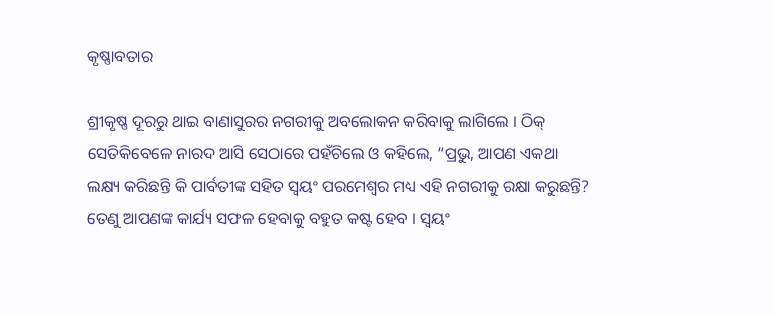କୃଷ୍ଣାବତାର

ଶ୍ରୀକୃଷ୍ଣ ଦୂରରୁ ଥାଇ ବାଣାସୁରର ନଗରୀକୁ ଅବଲୋକନ କରିବାକୁ ଲାଗିଲେ । ଠିକ୍ ସେତିକିବେଳେ ନାରଦ ଆସି ସେଠାରେ ପହଁଚିଲେ ଓ କହିଲେ, “ପ୍ରଭୁ, ଆପଣ ଏକଥା ଲକ୍ଷ୍ୟ କରିଛନ୍ତି କି ପାର୍ବତୀଙ୍କ ସହିତ ସ୍ୱୟଂ ପରମେଶ୍ୱର ମଧ୍ୟ ଏହି ନଗରୀକୁ ରକ୍ଷା କରୁଛନ୍ତି? ତେଣୁ ଆପଣଙ୍କ କାର୍ଯ୍ୟ ସଫଳ ହେବାକୁ ବହୁତ କଷ୍ଟ ହେବ । ସ୍ୱୟଂ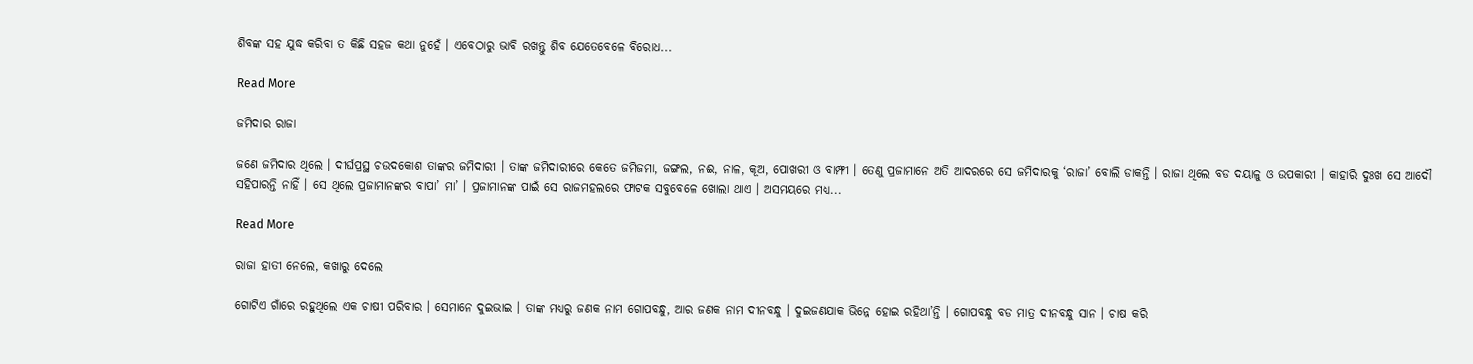ଶିବଙ୍କ ସହ ଯୁଦ୍ଧ କରିବା ତ କିଛି ସହଜ କଥା ନୁହେଁ । ଏବେଠାରୁ ଭାବି ରଖନ୍ତୁ ଶିବ ଯେତେବେଳେ ବିରୋଧ...

Read More

ଜମିଦାର ରାଜା

ଜଣେ ଜମିଦାର ଥିଲେ । ଦୀର୍ଘପ୍ରସ୍ଥ ଚଉଦକୋଶ ତାଙ୍କର ଜମିଦାରୀ । ତାଙ୍କ ଜମିଦାରୀରେ କେତେ ଜମିଜମା, ଜଙ୍ଗଲ, ନଈ, ନାଳ, କୂଅ, ପୋଖରୀ ଓ ବାମ୍ଫୀ । ତେଣୁ ପ୍ରଜାମାନେ ଅତି ଆଦରରେ ସେ ଜମିଦାରକୁ ‘ରାଜା’ ବୋଲି ଡାକନ୍ତି । ରାଜା ଥିଲେ ବଡ ଦୟାଳୁ ଓ ଉପକାରୀ । କାହାରି ଦୁଃଖ ସେ ଆଦୌ ସହିପାରନ୍ତି ନାହିଁ । ସେ ଥିଲେ ପ୍ରଜାମାନଙ୍କର ବାପା’ ମା’ । ପ୍ରଜାମାନଙ୍କ ପାଇଁ ସେ ରାଜମହଲରେ ଫାଟକ ସବୁବେଳେ ଖୋଲା ଥାଏ । ଅସମୟରେ ମଧ୍ୟ...

Read More

ରାଜା ହାତୀ ନେଲେ, କଖାରୁ ଦେଲେ

ଗୋଟିଏ ଗାଁରେ ରହୁଥିଲେ ଏକ ଚାଷୀ ପରିବାର । ସେମାନେ ଦୁଇଭାଇ । ତାଙ୍କ ମଧ୍ୟରୁ ଜଣକ ନାମ ଗୋପବନ୍ଧୁ, ଆର ଜଣକ ନାମ ଦୀନବନ୍ଧୁ । ଦୁଇଜଣଯାକ ଭିନ୍ନେ ହୋଇ ରହିଥା’ନ୍ତି । ଗୋପବନ୍ଧୁ ବଡ ମାତ୍ର ଦୀନବନ୍ଧୁ ସାନ । ଚାଷ କରି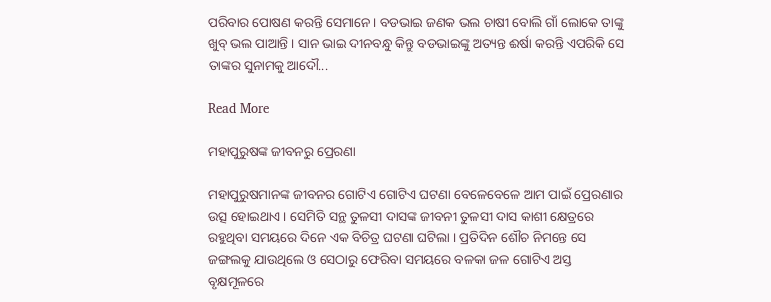ପରିବାର ପୋଷଣ କରନ୍ତି ସେମାନେ । ବଡଭାଇ ଜଣକ ଭଲ ଚାଷୀ ବୋଲି ଗାଁ ଲୋକେ ତାଙ୍କୁ ଖୁବ୍ ଭଲ ପାଆନ୍ତି । ସାନ ଭାଇ ଦୀନବନ୍ଧୁ କିନ୍ତୁ ବଡଭାଇଙ୍କୁ ଅତ୍ୟନ୍ତ ଈର୍ଷା କରନ୍ତି ଏପରିକି ସେ ତାଙ୍କର ସୁନାମକୁ ଆଦୌ...

Read More

ମହାପୁରୁଷଙ୍କ ଜୀବନରୁ ପ୍ରେରଣା

ମହାପୁରୁଷମାନଙ୍କ ଜୀବନର ଗୋଟିଏ ଗୋଟିଏ ଘଟଣା ବେଳେବେଳେ ଆମ ପାଇଁ ପ୍ରେରଣାର ଉତ୍ସ ହୋଇଥାଏ । ସେମିତି ସନ୍ଥ ତୁଳସୀ ଦାସଙ୍କ ଜୀବନୀ ତୁଳସୀ ଦାସ କାଶୀ କ୍ଷେତ୍ରରେ ରହୁଥିବା ସମୟରେ ଦିନେ ଏକ ବିଚିତ୍ର ଘଟଣା ଘଟିଲା । ପ୍ରତିଦିନ ଶୌଚ ନିମନ୍ତେ ସେ ଜଙ୍ଗଲକୁ ଯାଉଥିଲେ ଓ ସେଠାରୁ ଫେରିବା ସମୟରେ ବଳକା ଜଳ ଗୋଟିଏ ଅସ୍ତ ବୃକ୍ଷମୂଳରେ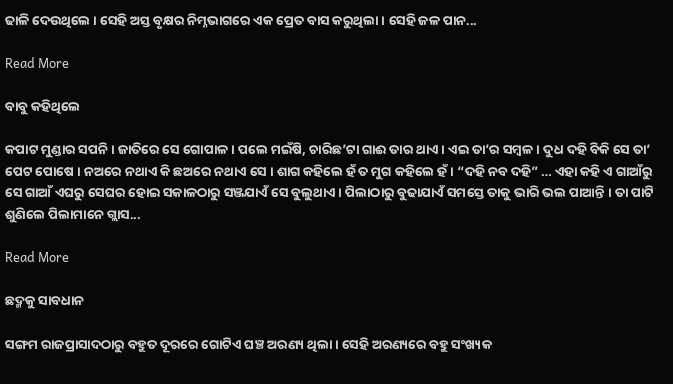ଢାଳି ଦେଉଥିଲେ । ସେହି ଅସ୍ତ ବୃକ୍ଷର ନିମ୍ନଭାଗରେ ଏକ ପ୍ରେତ ବାସ କରୁଥିଲା । ସେହି ଜଳ ପାନ...

Read More

ବାବୁ କହିଥିଲେ

କପାଟ ମୁଣ୍ଡାର ସପନି । ଜାତିରେ ସେ ଗୋପାଳ । ପଲେ ମଇଁଷି, ଚାରିଛ’ଟା ଗାଈ ତାର ଥାଏ । ଏଇ ତା’ର ସମ୍ବଳ । ଦୁଧ ଦହି ବିକି ସେ ତା’ ପେଟ ପୋଷେ । ନଅରେ ନଥାଏ କି ଛଅରେ ନଥାଏ ସେ । ଶାଗ କହିଲେ ହଁ ତ ମୁଗ କହିଲେ ହଁ । “ଦହି ନବ ଦହି” … ଏହା କହି ଏ ଗାଆଁରୁ ସେ ଗାଆଁ ଏଘରୁ ସେଘର ହୋଇ ସକାଳଠାରୁ ସଞ୍ଜଯାଏଁ ସେ ବୁଲୁଥାଏ । ପିଲାଠାରୁ ବୁଢାଯାଏଁ ସମସ୍ତେ ତାକୁ ଭାରି ଭଲ ପାଆନ୍ତି । ତା ପାଟି ଶୁଣିଲେ ପିଲାମାନେ ଗ୍ଲାସ...

Read More

ଛଦ୍ମକୁ ସାବଧାନ

ସଙ୍ଗମ ରାଜପ୍ରାସାଦଠାରୁ ବହୁତ ଦୂରରେ ଗୋଟିଏ ଘଞ୍ଚ ଅରଣ୍ୟ ଥିଲା । ସେହି ଅରଣ୍ୟରେ ବହୁ ସଂଖ୍ୟକ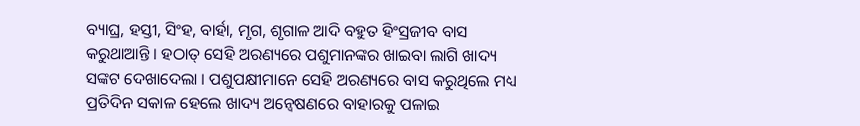ବ୍ୟାଘ୍ର, ହସ୍ତୀ, ସିଂହ, ବାର୍ହା, ମୃଗ, ଶୃଗାଳ ଆଦି ବହୁତ ହିଂସ୍ରଜୀବ ବାସ କରୁଥାଆନ୍ତି । ହଠାତ୍ ସେହି ଅରଣ୍ୟରେ ପଶୁମାନଙ୍କର ଖାଇବା ଲାଗି ଖାଦ୍ୟ ସଙ୍କଟ ଦେଖାଦେଲା । ପଶୁପକ୍ଷୀମାନେ ସେହି ଅରଣ୍ୟରେ ବାସ କରୁଥିଲେ ମଧ୍ୟ ପ୍ରତିଦିନ ସକାଳ ହେଲେ ଖାଦ୍ୟ ଅନ୍ୱେଷଣରେ ବାହାରକୁ ପଳାଇ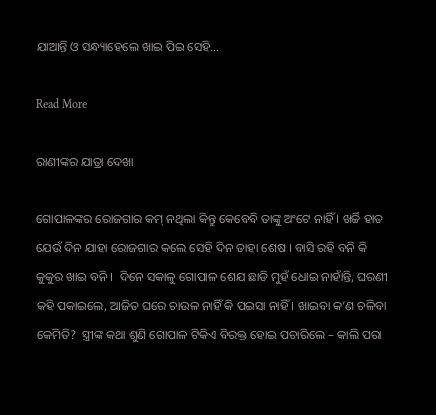ଯାଆନ୍ତି ଓ ସନ୍ଧ୍ୟାହେଲେ ଖାଇ ପିଇ ସେହି...

Read More

ରାଣୀଙ୍କର ଯାତ୍ରା ଦେଖା

ଗୋପାଳଙ୍କର ରୋଜଗାର କମ୍ ନଥିଲା କିନ୍ତୁ କେବେବି ତାଙ୍କୁ ଅଂଟେ ନାହିଁ । ଖର୍ଚ୍ଚି ହାତ ଯେଉଁ ଦିନ ଯାହା ରୋଜଗାର କଲେ ସେହି ଦିନ ତାହା ଶେଷ । ବାସି ରହି ବନି କି କୁକୁର ଖାଇ ବନି ।  ଦିନେ ସକାଳୁ ଗୋପାଳ ଶେଯ ଛାଡି ମୁହଁ ଧୋଇ ନାହାଁନ୍ତି, ଘରଣୀ କହି ପକାଇଲେ, ଆଜିତ ଘରେ ଚାଉଳ ନାହିଁ କି ପଇସା ନାହିଁ । ଖାଇବା କ’ଣ ଚଳିବା କେମିତି?  ସ୍ତ୍ରୀଙ୍କ କଥା ଶୁଣି ଗୋପାଳ ଟିକିଏ ବିରକ୍ତ ହୋଇ ପଚାରିଲେ – କାଲି ପରା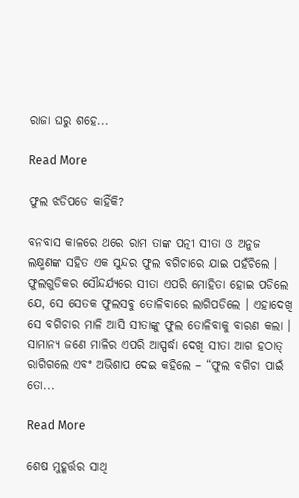ରାଜା ଘରୁ ଶହେ...

Read More

ଫୁଲ ଝଡିପଡେ କାହିଁକି?

ବନବାସ କାଳରେ ଥରେ ରାମ ତାଙ୍କ ପତ୍ନୀ ସୀତା ଓ ଅନୁଜ ଲକ୍ଷ୍ମଣଙ୍କ ସହିତ ଏକ ସୁନ୍ଦର ଫୁଲ ବଗିଚାରେ ଯାଇ ପହଁଚିଲେ । ଫୁଲଗୁଡିକର ସୌନ୍ଦର୍ଯ୍ୟରେ ସୀତା ଏପରି ମୋହିତା ହୋଇ ପଡିଲେ ଯେ, ସେ ସେତକ ଫୁଲସବୁ ତୋଳିବାରେ ଲାଗିପଡିଲେ । ଏହାଦେଖି ସେ ବଗିଚାର ମାଳି ଆସି ସୀତାଙ୍କୁ ଫୁଲ ତୋଳିବାକୁ ବାରଣ କଲା । ସାମାନ୍ୟ ଜଣେ ମାଳିର ଏପରି ଆସ୍ପର୍ଦ୍ଧା ଦେଖି ସୀତା ଆଗ ହଠାତ୍ ରାଗିଗଲେ ଏବଂ ଅଭିଶାପ ଦେଇ କହିଲେ – “ଫୁଲ ବଗିଚା ପାଇଁ ତୋ...

Read More

ଶେଷ ମୁହୂର୍ତ୍ତର ସାଥି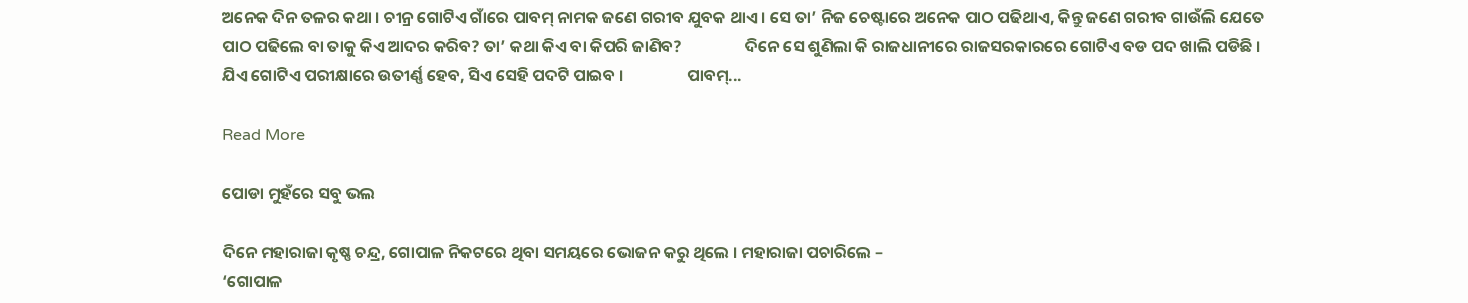ଅନେକ ଦିନ ତଳର କଥା । ଚୀନ୍ର ଗୋଟିଏ ଗାଁରେ ପାବମ୍ ନାମକ ଜଣେ ଗରୀବ ଯୁବକ ଥାଏ । ସେ ତା’ ନିଜ ଚେଷ୍ଟାରେ ଅନେକ ପାଠ ପଢିଥାଏ, କିନ୍ତୁ ଜଣେ ଗରୀବ ଗାଉଁଲି ଯେତେ ପାଠ ପଢିଲେ ବା ତାକୁ କିଏ ଆଦର କରିବ? ତା’ କଥା କିଏ ବା କିପରି ଜାଣିବ?                 ଦିନେ ସେ ଶୁଣିଲା କି ରାଜଧାନୀରେ ରାଜସରକାରରେ ଗୋଟିଏ ବଡ ପଦ ଖାଲି ପଡିଛି । ଯିଏ ଗୋଟିଏ ପରୀକ୍ଷାରେ ଉତୀର୍ଣ୍ଣ ହେବ, ସିଏ ସେହି ପଦଟି ପାଇବ ।                 ପାବମ୍...

Read More

ପୋଡା ମୁହଁରେ ସବୁ ଭଲ

ଦିନେ ମହାରାଜା କୃଷ୍ଣ ଚନ୍ଦ୍ର, ଗୋପାଳ ନିକଟରେ ଥିବା ସମୟରେ ଭୋଜନ କରୁ ଥିଲେ । ମହାରାଜା ପଚାରିଲେ –
‘ଗୋପାଳ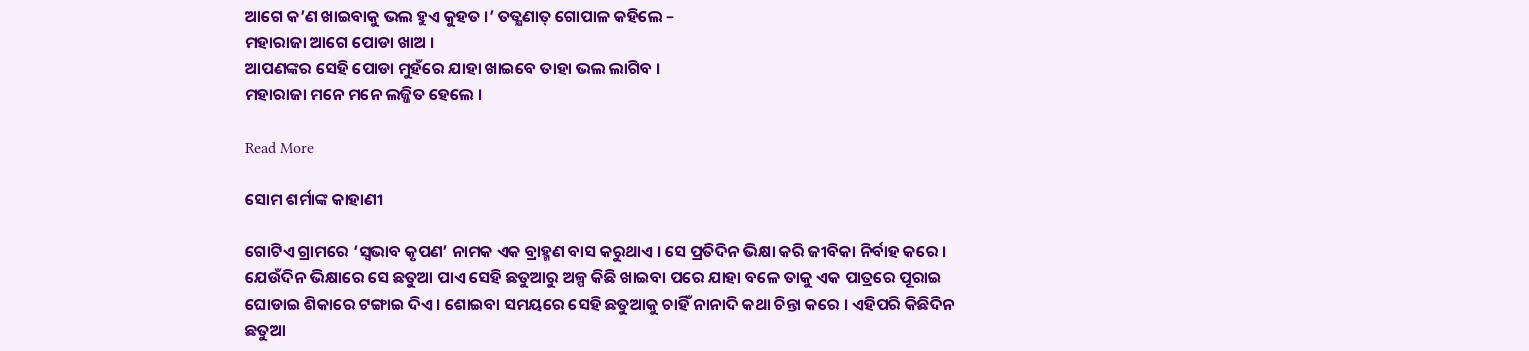ଆଗେ କ’ଣ ଖାଇବାକୁ ଭଲ ହୁଏ କୁହତ ।’ ତତ୍କ୍ଷଣାତ୍ ଗୋପାଳ କହିଲେ –
ମହାରାଜା ଆଗେ ପୋଡା ଖାଅ ।
ଆପଣଙ୍କର ସେହି ପୋଡା ମୁହଁରେ ଯାହା ଖାଇବେ ତାହା ଭଲ ଲାଗିବ ।
ମହାରାଜା ମନେ ମନେ ଲଜ୍ଜିତ ହେଲେ ।

Read More

ସୋମ ଶର୍ମାଙ୍କ କାହାଣୀ

ଗୋଟିଏ ଗ୍ରାମରେ ‘ସ୍ୱଭାବ କୃପଣ’ ନାମକ ଏକ ବ୍ରାହ୍ମଣ ବାସ କରୁଥାଏ । ସେ ପ୍ରତିଦିନ ଭିକ୍ଷା କରି ଜୀବିକା ନିର୍ବାହ କରେ । ଯେଉଁଦିନ ଭିକ୍ଷାରେ ସେ ଛତୁଆ ପାଏ ସେହି ଛତୁଆରୁ ଅଳ୍ପ କିଛି ଖାଇବା ପରେ ଯାହା ବଳେ ତାକୁ ଏକ ପାତ୍ରରେ ପୂରାଇ ଘୋଡାଇ ଶିକାରେ ଟଙ୍ଗାଇ ଦିଏ । ଶୋଇବା ସମୟରେ ସେହି ଛତୁଆକୁ ଚାହିଁ ନାନାଦି କଥା ଚିନ୍ତା କରେ । ଏହିପରି କିଛିଦିନ ଛତୁଆ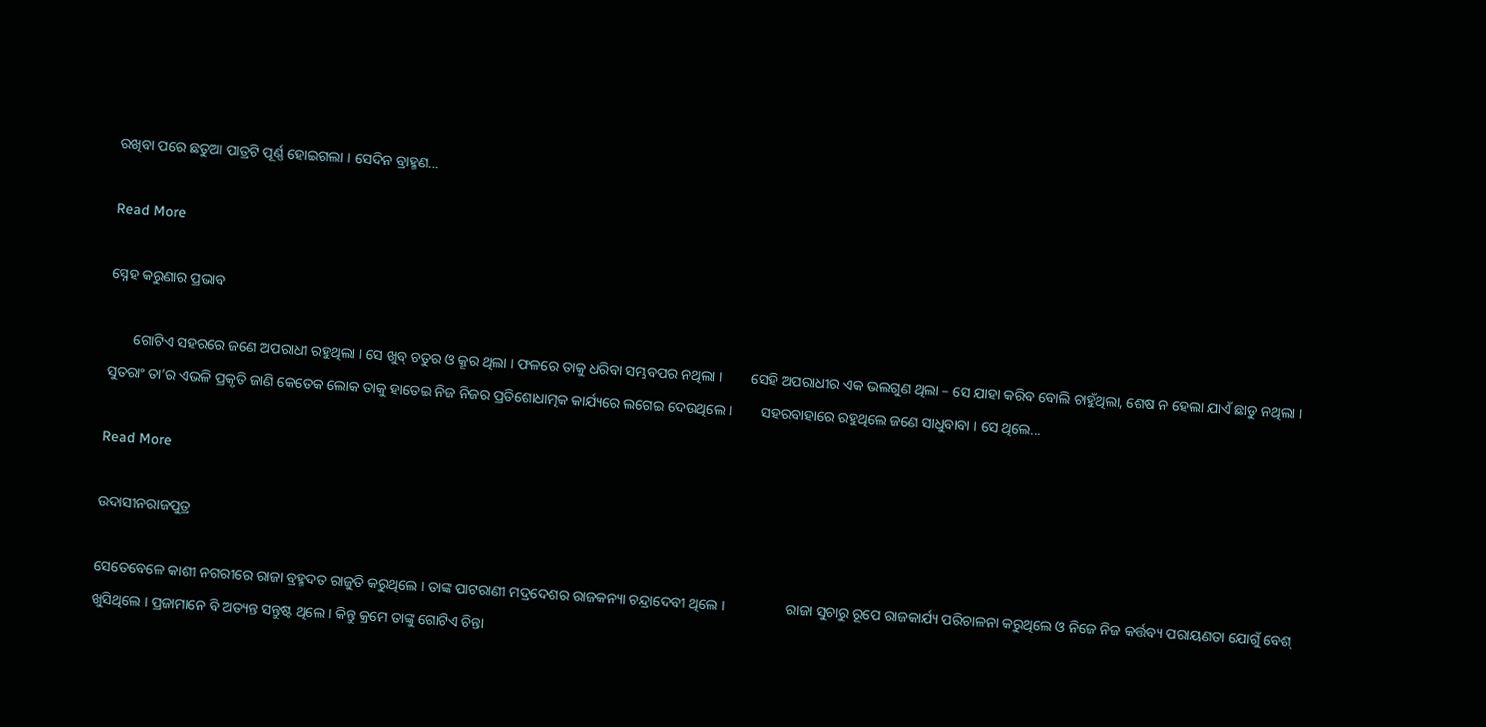ରଖିବା ପରେ ଛତୁଆ ପାତ୍ରଟି ପୂର୍ଣ୍ଣ ହୋଇଗଲା । ସେଦିନ ବ୍ରାହ୍ମଣ...

Read More

ସ୍ନେହ କରୁଣାର ପ୍ରଭାବ

       ଗୋଟିଏ ସହରରେ ଜଣେ ଅପରାଧୀ ରହୁଥିଲା । ସେ ଖୁବ୍ ଚତୁର ଓ କ୍ରୂର ଥିଲା । ଫଳରେ ତାକୁ ଧରିବା ସମ୍ଭବପର ନଥିଲା ।        ସେହି ଅପରାଧୀର ଏକ ଭଲଗୁଣ ଥିଲା – ସେ ଯାହା କରିବ ବୋଲି ଚାହୁଁଥିଲା, ଶେଷ ନ ହେଲା ଯାଏଁ ଛାଡୁ ନଥିଲା । ସୁତରାଂ ତା’ର ଏଭଳି ପ୍ରକୃତି ଜାଣି କେତେକ ଲୋକ ତାକୁ ହାତେଇ ନିଜ ନିଜର ପ୍ରତିଶୋଧାତ୍ମକ କାର୍ଯ୍ୟରେ ଲଗେଇ ଦେଉଥିଲେ ।        ସହରବାହାରେ ରହୁଥିଲେ ଜଣେ ସାଧୁବାବା । ସେ ଥିଲେ...

Read More

ଉଦାସୀନରାଜପୁତ୍ର

ସେତେବେଳେ କାଶୀ ନଗରୀରେ ରାଜା ବ୍ରହ୍ମଦତ ରାଜୁତି କରୁଥିଲେ । ତାଙ୍କ ପାଟରାଣୀ ମଦ୍ରଦେଶର ରାଜକନ୍ୟା ଚନ୍ଦ୍ରାଦେବୀ ଥିଲେ ।                 ରାଜା ସୁଚାରୁ ରୂପେ ରାଜକାର୍ଯ୍ୟ ପରିଚାଳନା କରୁଥିଲେ ଓ ନିଜେ ନିଜ କର୍ତ୍ତବ୍ୟ ପରାୟଣତା ଯୋଗୁଁ ବେଶ୍ ଖୁସିଥିଲେ । ପ୍ରଜାମାନେ ବି ଅତ୍ୟନ୍ତ ସନ୍ତୁଷ୍ଟ ଥିଲେ । କିନ୍ତୁ କ୍ରମେ ତାଙ୍କୁ ଗୋଟିଏ ଚିନ୍ତା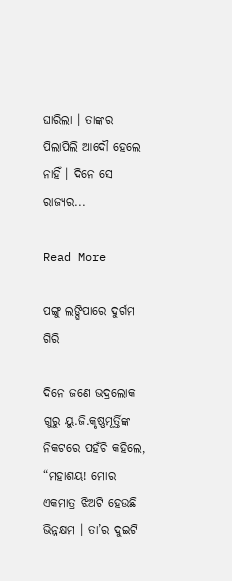ଘାରିଲା । ତାଙ୍କର ପିଲାପିଲି ଆଦୌ ହେଲେ ନାହିଁ । ଦିନେ ସେ ରାଜ୍ୟର...

Read More

ପଙ୍ଗୁ ଲଙ୍ଘିପାରେ ଦୁର୍ଗମ ଗିରି

ଦିନେ ଜଣେ ଭଦ୍ରଲୋକ ଗୁରୁ ୟୁ.ଜି.କୃଷ୍ଣମୂର୍ତ୍ତିଙ୍କ ନିକଟରେ ପହଁଚି କହିଲେ, “ମହାଶୟ! ମୋର ଏକମାତ୍ର ଝିଅଟି ହେଉଛି ଭିନ୍ନକ୍ଷମ । ତା’ର ଦୁଇଟି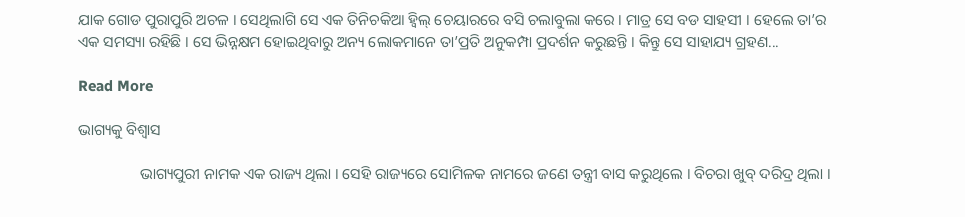ଯାକ ଗୋଡ ପୁରାପୁରି ଅଚଳ । ସେଥିଲାଗି ସେ ଏକ ତିନିଚକିଆ ହ୍ୱିଲ୍ ଚେୟାରରେ ବସି ଚଲାବୁଲା କରେ । ମାତ୍ର ସେ ବଡ ସାହସୀ । ହେଲେ ତା’ର ଏକ ସମସ୍ୟା ରହିଛି । ସେ ଭିନ୍ନକ୍ଷମ ହୋଇଥିବାରୁ ଅନ୍ୟ ଲୋକମାନେ ତା’ପ୍ରତି ଅନୁକମ୍ପା ପ୍ରଦର୍ଶନ କରୁଛନ୍ତି । କିନ୍ତୁ ସେ ସାହାଯ୍ୟ ଗ୍ରହଣ...

Read More

ଭାଗ୍ୟକୁ ବିଶ୍ୱାସ

                ଭାଗ୍ୟପୁରୀ ନାମକ ଏକ ରାଜ୍ୟ ଥିଲା । ସେହି ରାଜ୍ୟରେ ସୋମିଳକ ନାମରେ ଜଣେ ତନ୍ତ୍ରୀ ବାସ କରୁଥିଲେ । ବିଚରା ଖୁବ୍ ଦରିଦ୍ର ଥିଲା ।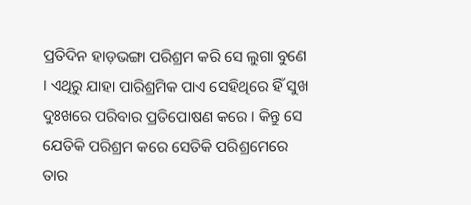ପ୍ରତିଦିନ ହାଡ଼ଭଙ୍ଗା ପରିଶ୍ରମ କରି ସେ ଲୁଗା ବୁଣେ । ଏଥିରୁ ଯାହା ପାରିଶ୍ରମିକ ପାଏ ସେହିଥିରେ ହିଁ ସୁଖ ଦୁଃଖରେ ପରିବାର ପ୍ରତିପୋଷଣ କରେ । କିନ୍ତୁ ସେ ଯେତିକି ପରିଶ୍ରମ କରେ ସେତିକି ପରିଶ୍ରମେରେ ତାର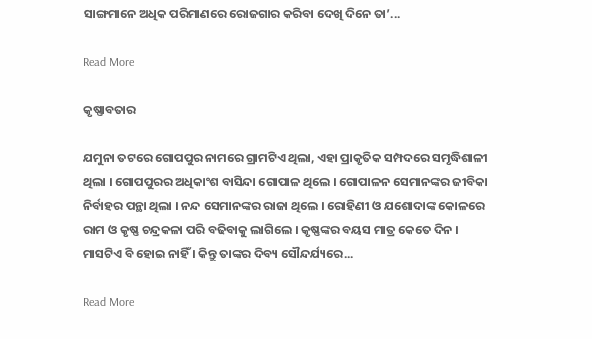ସାଙ୍ଗମାନେ ଅଧିକ ପରିମାଣରେ ରୋଜଗାର କରିବା ଦେଖି ଦିନେ ତା’...

Read More

କୃଷ୍ଣାବତାର

ଯମୁନା ତଟରେ ଗୋପପୁର ନାମରେ ଗ୍ରାମଟିଏ ଥିଲା, ଏହା ପ୍ରାକୃତିକ ସମ୍ପଦରେ ସମୃଦ୍ଧିଶାଳୀ ଥିଲା । ଗୋପପୁରର ଅଧିକାଂଶ ବାସିନ୍ଦା ଗୋପାଳ ଥିଲେ । ଗୋପାଳନ ସେମାନଙ୍କର ଜୀବିକା ନିର୍ବାହର ପନ୍ଥା ଥିଲା । ନନ୍ଦ ସେମାନଙ୍କର ରାଜା ଥିଲେ । ରୋହିଣୀ ଓ ଯଶୋଦାଙ୍କ କୋଳରେ ରାମ ଓ କୃଷ୍ଣ ଚନ୍ଦ୍ରକଳା ପରି ବଢିବାକୁ ଲାଗିଲେ । କୃଷ୍ଣଙ୍କର ବୟସ ମାତ୍ର କେତେ ଦିନ । ମାସଟିଏ ବି ହୋଇ ନାହିଁ । କିନ୍ତୁ ତାଙ୍କର ଦିବ୍ୟ ସୌନ୍ଦର୍ଯ୍ୟରେ...

Read More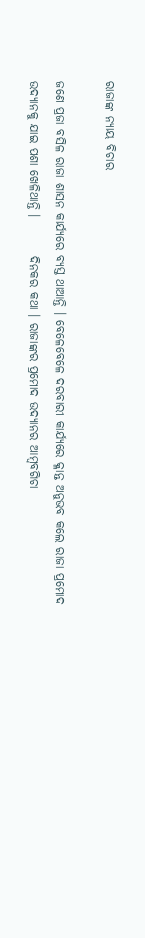ରାଜାଙ୍କ ନ୍ୟାୟ ବିଚାର

ଜଣେ ପ୍ରଜା ବସିଳ ରାଜା ଶାସନ କାର୍ଯ୍ୟରେ ବ୍ୟସ୍ତ ଥାଆନ୍ତି । ବେଳେବେଳେ ଦରବାରୀ କାର୍ଯ୍ୟରେ କ୍ଳାନ୍ତ ଅନୁଭବ କଲେ ରାଜା ପ୍ରମୋଦ ଉଦ୍ୟାନକୁ ଯାଇ ପଶା ଖେଳିଥାନ୍ତି ।        ଦିନକର କଥା । ରାଜାଙ୍କର ପ୍ରମୋଦ ଉଦ୍ୟାନର ଆମ୍ବବଗିଚା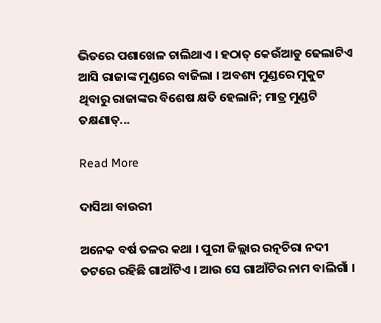ଭିତରେ ପଶାଖେଳ ଚାଲିଥାଏ । ହଠାତ୍ କେଉଁଆଡୁ ଢେଲାଟିଏ ଆସି ରାଜାଙ୍କ ମୁଣ୍ଡରେ ବାଜିଲା । ଅବଶ୍ୟ ମୁଣ୍ଡରେ ମୁକୁଟ ଥିବାରୁ ରାଜାଙ୍କର ବିଶେଷ କ୍ଷତି ହେଲାନି; ମାତ୍ର ମୁଣ୍ଡଟି ତକ୍ଷଣାତ୍...

Read More

ଦାସିଆ ବାଉରୀ

ଅନେକ ବର୍ଷ ତଳର କଥା । ପୁରୀ ଜିଲ୍ଲାର ରତ୍ନଚିରା ନଦୀ ତଟରେ ରହିଛି ଗାଆଁଟିଏ । ଆଉ ସେ ଗାଆଁଟିର ନାମ ବାଲିଗାଁ ।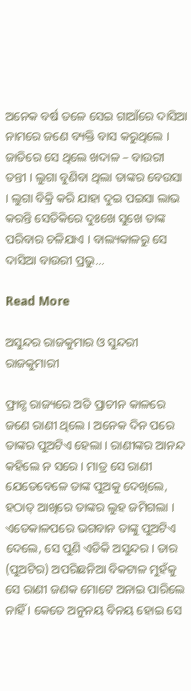ଅନେକ ବର୍ଷ ତଳେ ସେଇ ଗାଆଁରେ ଦାସିଆ ନାମରେ ଜଣେ ବ୍ୟକ୍ତି ବାସ କରୁଥିଲେ । ଜାତିରେ ସେ ଥିଲେ ଖଦାଳ – ବାଉରୀ ତନ୍ତୀ । ଲୁଗା ବୁଣିବା ଥିଲା ତାଙ୍କର ବେଉସା । ଲୁଗା ବିକ୍ରି କରି ଯାହା ଦୁଇ ପଇସା ଲାଭ କରନ୍ତି ସେତିକିରେ ଦୁଃଖେ ସୁଖେ ତାଙ୍କ ପରିବାର ଚଳିଯାଏ । ବାଲ୍ୟକାଳରୁ ସେ ଦାସିଆ ବାଉରୀ ପ୍ରଭୁ...

Read More

ଅସୁନ୍ଦର ରାଜକୁମାର ଓ ସୁନ୍ଦରୀ ରାଜକୁମାରୀ

ଫ୍ରାନ୍ସ ରାଜ୍ୟରେ ଅତି ପ୍ରାଚୀନ କାଳରେ ଜଣେ ରାଣୀ ଥିଲେ । ଅନେକ ଦିନ ପରେ ତାଙ୍କର ପୁଅଟିଏ ହେଲା । ରାଣୀଙ୍କର ଆନନ୍ଦ କହିଲେ ନ ସରେ । ମାତ୍ର ସେ ରାଣୀ ଯେତେବେଳେ ତାଙ୍କ ପୁଅକୁ ଦେଖିଲେ, ହଠାତ୍ ଆଖିରେ ତାଙ୍କର ଲୁହ ଜମିଗଲା । ଏତେକାଳପରେ ଭଗବାନ ତାଙ୍କୁ ପୁଅଟିଏ ଦେଲେ, ସେ ପୁଣି ଏଡିକି ଅସୁନ୍ଦର । ତାର (ପୁଅଟିର) ଅପରିଛନିଆ ବିକଟାଳ ମୁହଁକୁ ସେ ରାଣୀ ଜଣକ ମୋଟେ ଅନାଇ ପାରିଲେ ନାହିଁ । କେତେ ଅନୁନୟ ବିନୟ ହୋଇ ସେ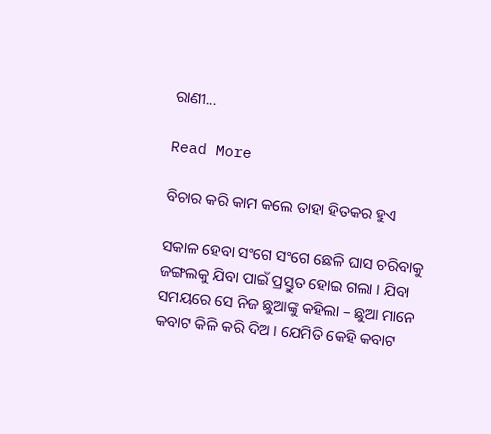ରାଣୀ...

Read More

ବିଚାର କରି କାମ କଲେ ତାହା ହିତକର ହୁଏ

ସକାଳ ହେବା ସଂଗେ ସଂଗେ ଛେଳି ଘାସ ଚରିବାକୁ ଜଙ୍ଗଲକୁ ଯିବା ପାଇଁ ପ୍ରସ୍ତୁତ ହୋଇ ଗଲା । ଯିବା ସମୟରେ ସେ ନିଜ ଛୁଆଙ୍କୁ କହିଲା – ଛୁଆ ମାନେ କବାଟ କିଳି କରି ଦିଅ । ଯେମିତି କେହି କବାଟ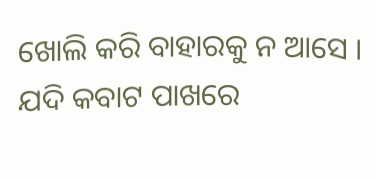ଖୋଲି କରି ବାହାରକୁ ନ ଆସେ । ଯଦି କବାଟ ପାଖରେ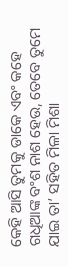କେହି ଆସି ତୁମକୁ ଡାକେ ଏବଂ କହେ ଗଧିଆଙ୍କ ବଂଶ ନାଶ ହେଉ, ତେବେ ତୁମେ ଯାଇ ତା’ ସହିତ ମିଳା ମିଶା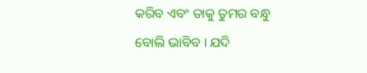କରିବ ଏବଂ ତାକୁ ତୁମର ବନ୍ଧୁ ବୋଲି ଭାବିବ । ଯଦି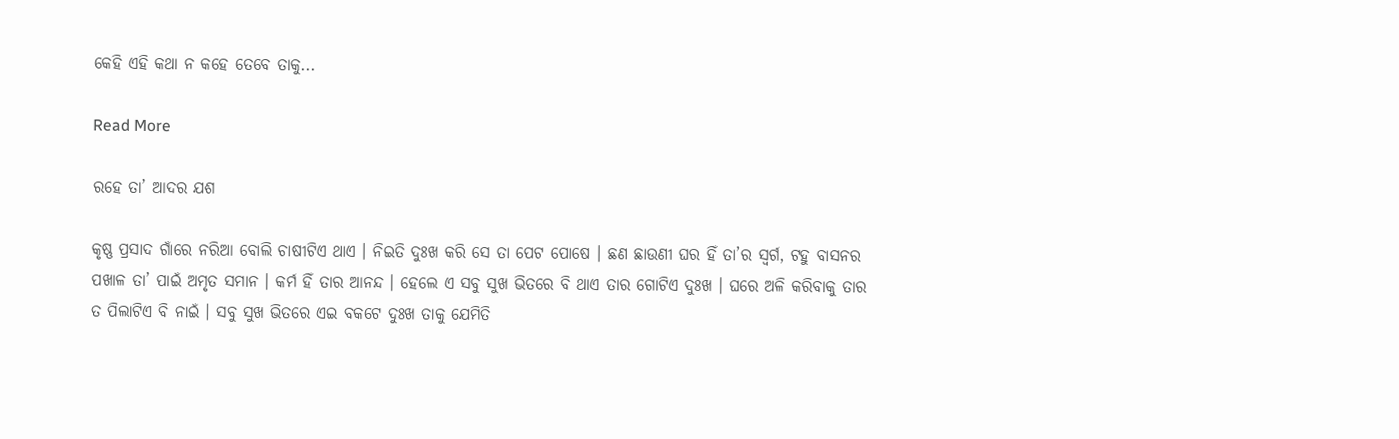କେହି ଏହି କଥା ନ କହେ ତେବେ ତାକୁ...

Read More

ରହେ ତା’ ଆଦର ଯଶ

କୃଷ୍ଣ ପ୍ରସାଦ ଗାଁରେ ନରିଆ ବୋଲି ଚାଷୀଟିଏ ଥାଏ । ନିଇତି ଦୁଃଖ କରି ସେ ତା ପେଟ ପୋଷେ । ଛଣ ଛାଉଣୀ ଘର ହିଁ ତା’ର ସ୍ୱର୍ଗ, ଟହୁ ବାସନର ପଖାଳ ତା’ ପାଇଁ ଅମୃତ ସମାନ । କର୍ମ ହିଁ ତାର ଆନନ୍ଦ । ହେଲେ ଏ ସବୁ ସୁଖ ଭିତରେ ବି ଥାଏ ତାର ଗୋଟିଏ ଦୁଃଖ । ଘରେ ଅଳି କରିବାକୁ ତାର ତ ପିଲାଟିଏ ବି ନାଇଁ । ସବୁ ସୁଖ ଭିତରେ ଏଇ ବକଟେ ଦୁଃଖ ତାକୁ ଯେମିତି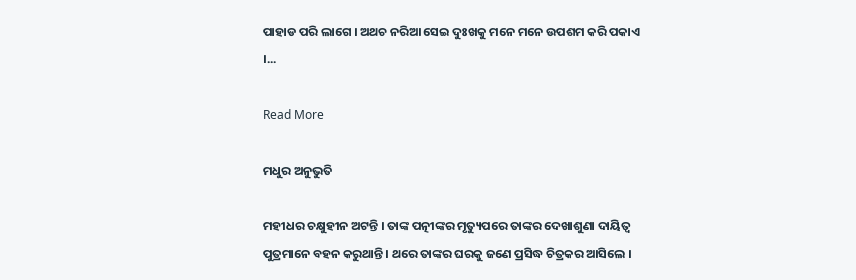ପାହାଡ ପରି ଲାଗେ । ଅଥଚ ନରିଆ ସେଇ ଦୁଃଖକୁ ମନେ ମନେ ଉପଶମ କରି ପକାଏ ।...

Read More

ମଧୁର ଅନୁଭୁତି

ମହୀଧର ଚକ୍ଷୁହୀନ ଅଟନ୍ତି । ତାଙ୍କ ପତ୍ନୀଙ୍କର ମୃତ୍ୟୁପରେ ତାଙ୍କର ଦେଖାଶୁଣା ଦାୟିତ୍ୱ ପୁତ୍ରମାନେ ବହନ କରୁଥାନ୍ତି । ଥରେ ତାଙ୍କର ଘରକୁ ଜଣେ ପ୍ରସିଦ୍ଧ ଚିତ୍ରକର ଆସିଲେ ।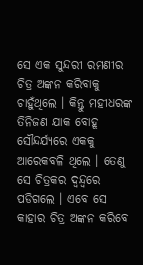ସେ ଏକ ସୁନ୍ଦରୀ ରମଣୀର ଚିତ୍ର ଅଙ୍କନ କରିବାକୁ ଚାହୁଁଥିଲେ । କିନ୍ତୁ ମହୀଧରଙ୍କ ତିନିଜଣ ଯାକ ବୋହୂ ସୌନ୍ଦର୍ଯ୍ୟରେ ଏକକୁ ଆରେକବଳି ଥିଲେ । ତେଣୁ ସେ ଚିତ୍ରକର ଦ୍ୱନ୍ଦ୍ୱରେ ପଡିଗଲେ । ଏବେ ସେ କାହାର ଚିତ୍ର ଅଙ୍କନ କରିବେ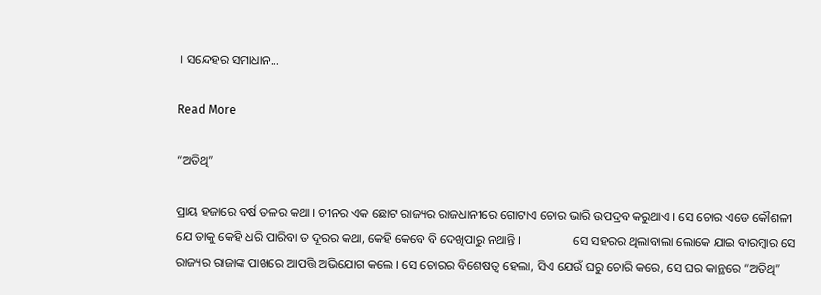। ସନ୍ଦେହର ସମାଧାନ...

Read More

“ଅତିଥି”

ପ୍ରାୟ ହଜାରେ ବର୍ଷ ତଳର କଥା । ଚୀନର ଏକ ଛୋଟ ରାଜ୍ୟର ରାଜଧାନୀରେ ଗୋଟାଏ ଚୋର ଭାରି ଉପଦ୍ରବ କରୁଥାଏ । ସେ ଚୋର ଏଡେ କୌଶଳୀ ଯେ ତାକୁ କେହି ଧରି ପାରିବା ତ ଦୂରର କଥା, କେହି କେବେ ବି ଦେଖିପାରୁ ନଥାନ୍ତି ।                 ସେ ସହରର ଥିଲାବାଲା ଲୋକେ ଯାଇ ବାରମ୍ବାର ସେ ରାଜ୍ୟର ରାଜାଙ୍କ ପାଖରେ ଆପତ୍ତି ଅଭିଯୋଗ କଲେ । ସେ ଚୋରର ବିଶେଷତ୍ୱ ହେଲା, ସିଏ ଯେଉଁ ଘରୁ ଚୋରି କରେ, ସେ ଘର କାନ୍ଥରେ “ଅତିଥି”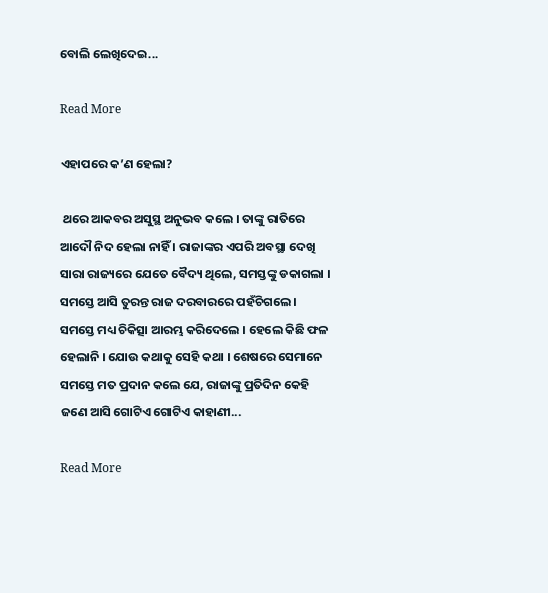ବୋଲି ଲେଖିଦେଇ...

Read More

ଏହାପରେ କ’ଣ ହେଲା?

 ଥରେ ଆକବର ଅସୁସ୍ଥ ଅନୁଭବ କଲେ । ତାଙ୍କୁ ରାତିରେ ଆଦୌ ନିଦ ହେଲା ନାହିଁ । ରାଜାଙ୍କର ଏପରି ଅବସ୍ଥା ଦେଖି ସାରା ରାଜ୍ୟରେ ଯେତେ ବୈଦ୍ୟ ଥିଲେ, ସମସ୍ତଙ୍କୁ ଡକାଗଲା । ସମସ୍ତେ ଆସି ତୁରନ୍ତ ରାଜ ଦରବାରରେ ପହଁଚିଗଲେ । ସମସ୍ତେ ମଧ୍ୟ ଚିକିତ୍ସା ଆରମ୍ଭ କରିଦେଲେ । ହେଲେ କିଛି ଫଳ ହେଲାନି । ଯୋଉ କଥାକୁ ସେହି କଥା । ଶେଷରେ ସେମାନେ ସମସ୍ତେ ମତ ପ୍ରଦାନ କଲେ ଯେ, ରାଜାଙ୍କୁ ପ୍ରତିଦିନ କେହି ଜଣେ ଆସି ଗୋଟିଏ ଗୋଟିଏ କାହାଣୀ...

Read More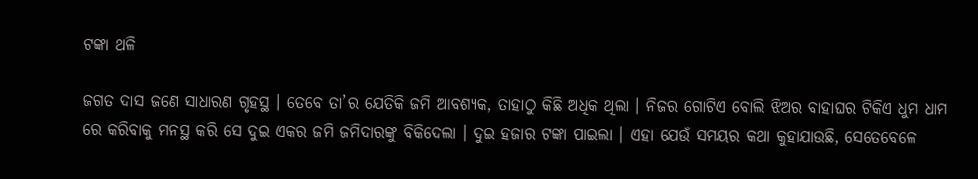ଟଙ୍କା ଥଳି

ଜଗତ ଦାସ ଜଣେ ସାଧାରଣ ଗୃହସ୍ଥ । ତେବେ ତା’ର ଯେତିକି ଜମି ଆବଶ୍ୟକ, ତାହାଠୁ କିଛି ଅଧିକ ଥିଲା । ନିଜର ଗୋଟିଏ ବୋଲି ଝିଅର ବାହାଘର ଟିକିଏ ଧୁମ ଧାମ ରେ କରିବାକୁ ମନସ୍ଥ କରି ସେ ଦୁଇ ଏକର ଜମି ଜମିଦାରଙ୍କୁ ବିକିଦେଲା । ଦୁଇ ହଜାର ଟଙ୍କା ପାଇଲା । ଏହା ଯେଉଁ ସମୟର କଥା କୁହାଯାଉଛି, ସେତେବେଳେ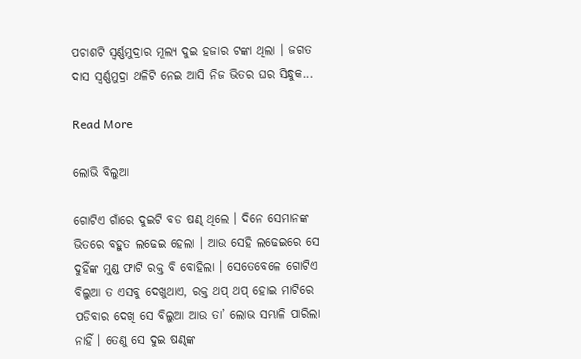ପଚାଶଟି ସ୍ୱର୍ଣ୍ଣମୁଦ୍ରାର ମୂଲ୍ୟ ଦୁଇ ହଜାର ଟଙ୍କା ଥିଲା । ଜଗତ ଦାସ ସ୍ୱର୍ଣ୍ଣମୁଦ୍ରା ଥଳିଟି ନେଇ ଆସି ନିଜ ଭିତର ଘର ସିନ୍ଧୁକ...

Read More

ଲୋଭି ବିଲୁଆ

ଗୋଟିଏ ଗାଁରେ ଦୁଇଟି ବଡ ଷଣ୍ଢ ଥିଲେ । ଦିନେ ସେମାନଙ୍କ ଭିତରେ ବହୁତ ଲଢେଇ ହେଲା । ଆଉ ସେହି ଲଢେଇରେ ସେ ଦୁହିଁଙ୍କ ମୁଣ୍ଡ ଫାଟି ରକ୍ତ ବି ବୋହିଲା । ସେତେବେଳେ ଗୋଟିଏ ବିଲୁଆ ତ ଏସବୁ ଦେଖୁଥାଏ, ରକ୍ତ ଥପ୍ ଥପ୍ ହୋଇ ମାଟିରେ ପଡିବାର ଦେଖି ସେ ବିଲୁଆ ଆଉ ତା’ ଲୋଭ ସମ୍ଭାଳି ପାରିଲା ନାହିଁ । ତେଣୁ ସେ ଦୁଇ ଷଣ୍ଢଙ୍କ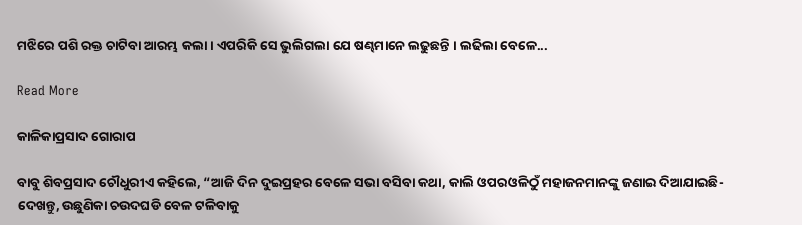ମଝିରେ ପଶି ରକ୍ତ ଚାଟିବା ଆରମ୍ଭ କଲା । ଏପରିକି ସେ ଭୁଲିଗଲା ଯେ ଷଣ୍ଢମାନେ ଲଢୁଛନ୍ତି । ଲଢିଲା ବେଳେ...

Read More

କାଳିକାପ୍ରସାଦ ଗୋରାପ

ବାବୁ ଶିବପ୍ରସାଦ ଚୌଧୁରୀଏ କହିଲେ, “ଆଜି ଦିନ ଦୁଇପ୍ରହର ବେଳେ ସଭା ବସିବା କଥା, କାଲି ଓପରଓଳିଠୁଁ ମହାଜନମାନଙ୍କୁ ଜଣାଇ ଦିଆଯାଇଛି- ଦେଖନ୍ତୁ, ଉଛୁଣିକା ଚଉଦଘଡି ବେଳ ଟଳିବାକୁ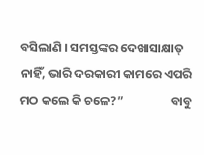ବସିଲାଣି । ସମସ୍ତଙ୍କର ଦେଖାସାକ୍ଷାତ୍ ନାହିଁ, ଭାରି ଦରକାରୀ କାମରେ ଏପରି ମଠ କଲେ କି ଚଳେ?”                 ବାବୁ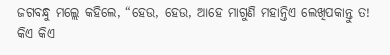ଜଗବନ୍ଧୁ ମଲ୍ଲେ କହିଲେ, “ହେଉ, ହେଉ, ଆହେ ମାଗୁଣି ମହାନ୍ତିଏ ଲେଖିପକାନ୍ତୁ ତ! କିଏ କିଏ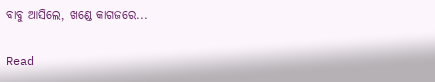ବାବୁ ଆସିଲେ, ଖଣ୍ଡେ କାଗଜରେ...

Read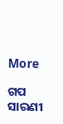More

ଗପ ସାରଣୀ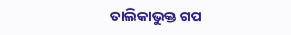ତାଲିକାଭୁକ୍ତ ଗପ